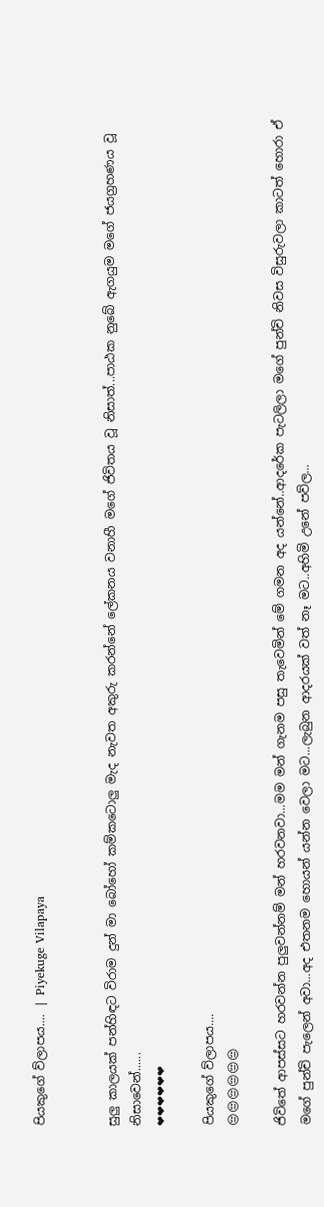පියකුගේ ව්ලාපය.... | Piyekuge Vilapaya


සුලු කාලයක් පන්හිඳට විරාම දුන් මා බෝහෝ කම්කටොලු මැද නැවත අකුරු කරන්නේ ලේකනය වනාහී මගේ ජිවිතය වූ නිසාත්...පාඨක නුබේ ඇගයුම මගේ ජයග්‍රහණය වූ නිසාවෙන්......
❤❤❤❤❤❤

පියකුගේ ව්ලාපය....
😔😔😔😔😔😔

ජිවිතේ ආපස්සට හරවන්න පුලුවන්නම් මන් හරවනවා...මම මන් ගැනම පසු තැවෙමින් මේ ගමන අද යන්නේ..ආදරේක පැටලිලා මගේ පුන්චි නිවස විසුරුවලා කාටත් හොරා ඒ මගේ පුන්චි පැලෙන් අවා...අද එතනම හොයන් යන්න වෙලා මට...ලැබුන ආදරයක් වත් නෑ මට..අහිමි උනේ පව්ල...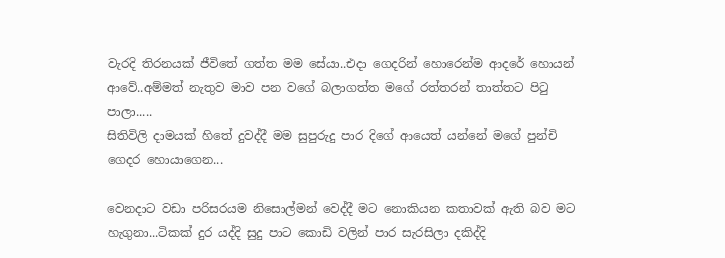වැරදි තිරනයක් ජීවිතේ ගත්ත මම සේයා..එදා ගෙදරින් හොරෙන්ම ආදරේ හොයන් ආවේ..අම්මත් නැතුව මාව පන වගේ බලාගත්ත මගේ රත්තරන් තාත්තට පිටු පාලා.....
සිතිවිලි දාමයක් හිතේ දුවද්දී මම සුපුරුදු පාර දිගේ ආයෙත් යන්නේ මගේ පුන්චි ගෙදර හොයාගෙන...

වෙනදාට වඩා පරිසරයම නිසොල්මන් වෙද්දී මට නොකියන කතාවක් ඇති බව මට හැගුනා...ටිකක් දුර යද්දි සුදු පාට කොඩි වලින් පාර සැරසිලා දකිද්දි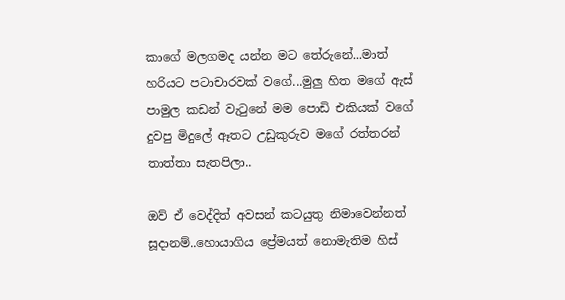කාගේ මලගමද යන්න මට තේරුනේ...මාත් හරියට පටාචාරවක් වගේ...මුලු හිත මගේ ඇස් පාමුල කඩන් වැටුනේ මම පොඩි එකියක් වගේ දුවපු මිදුලේ ඈතට උඩුකුරුව මගේ රත්තරන් තාත්තා සැතපිලා..

ඔව් ඒ වෙද්දිත් අවසන් කටයුතු නිමාවෙන්නත් සූදානම්..හොයාගිය ප්‍රේමයත් නොමැතිම හිස්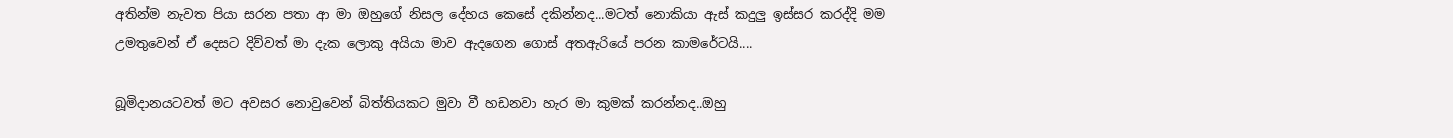අතින්ම නැවත පියා සරන පතා ආ මා ඔහුගේ නිසල දේහය කෙසේ දකින්නද...මටත් නොකියා ඇස් කදුලු ඉස්සර කරද්දි මම උමතුවෙන් ඒ දෙසට දිව්වත් මා දැක ලොකු අයියා මාව ඇදගෙන ගොස් අතඇරියේ පරන කාමරේටයි....

බූමිදානයටවත් මට අවසර නොවුවෙන් බිත්තියකට මුවා වී හඩනවා හැර මා කුමක් කරන්නද..ඔහු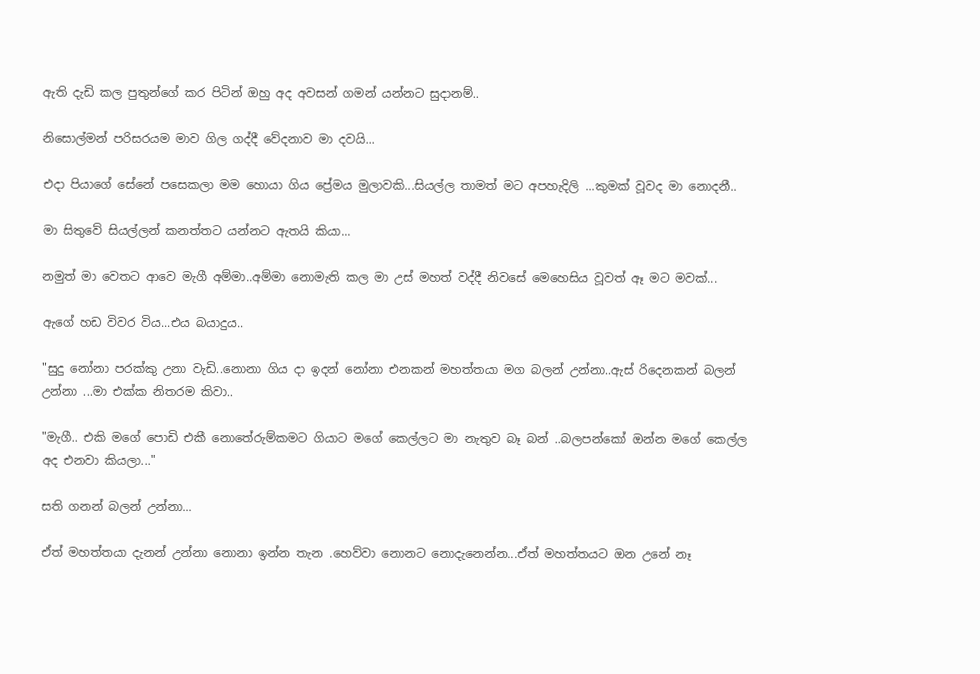ඇති දැඩි කල පුතුන්ගේ කර පිටින් ඔහු අද අවසන් ගමන් යන්නට සුදානම්..

නිසොල්මන් පරිසරයම මාව ගිල ගද්දී වේදනාව මා දවයි...

එදා පියාගේ සේනේ පසෙකලා මම හොයා ගිය ප්‍රේමය මුලාවකි...සියල්ල තාමත් මට අපහැදිලි ...කුමක් වූවද මා නොදනී..

මා සිතුවේ සියල්ලන් කනත්තට යන්නට ඇතයි කියා...

නමුත් මා වෙතට ආවෙ මැගී අම්මා..අම්මා නොමැති කල මා උස් මහත් වද්දී නිවසේ මෙහෙසිය වූවත් ඈ මට මවක්...

ඇගේ හඩ විවර විය...එය බයාදුය..

"සුදු නෝනා පරක්කු උනා වැඩි..නොනා ගිය දා ඉදන් නෝනා එනකන් මහත්තයා මග බලන් උන්නා..ඇස් රිදෙනකන් බලන් උන්නා ...මා එක්ක නිතරම කිවා..

"මැගී.. එකි මගේ පොඩි එකී නොතේරුම්කමට ගියාට මගේ කෙල්ලට මා නැතුව බෑ බන් ..බලපන්කෝ ඔන්න මගේ කෙල්ල අද එනවා කියලා..."

සති ගනන් බලන් උන්නා...

ඒත් මහත්තයා දැනන් උන්නා නොනා ඉන්න තැන .හෙව්වා නොනට නොදැනෙන්න...ඒත් මහත්තයට ඔන උනේ නෑ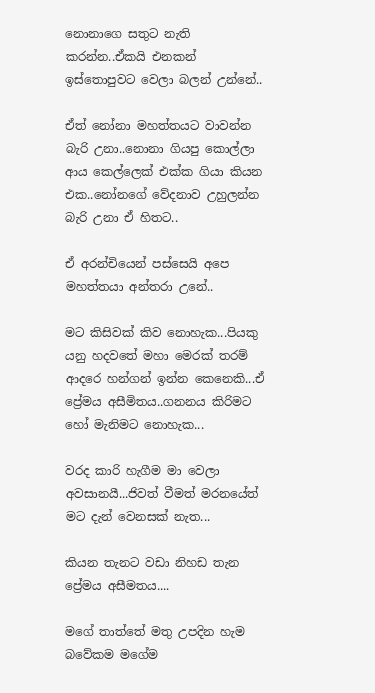නොනාගෙ සතුට නැති කරන්න..ඒකයි එනකන් ඉස්තොපුවට වෙලා බලන් උන්නේ..

ඒත් නෝනා මහත්තයට වාවන්න බැරි උනා..නොනා ගියපු කොල්ලා ආය කෙල්ලෙක් එක්ක ගියා කියන එක..නෝනගේ වේදනාව උහුලන්න බැරි උනා ඒ හිතට..

ඒ අරන්චියෙන් පස්සෙයි අපෙ මහත්තයා අන්තරා උනේ..

මට කිසිවක් කිව නොහැක...පියකු යනු හදවතේ මහා මෙරක් තරම් ආදරෙ හන්ගන් ඉන්න කෙනෙකි...ඒ ප්‍රේමය අසීමිතය..ගනනය කිරිමට හෝ මැනිමට නොහැක...

වරද කාරි හැගීම මා වෙලා අවසානයී...ජිවත් වීමත් මරනයේත් මට දැන් වෙනසක් නැත...

කියන තැනට වඩා නිහඩ තැන ප්‍රේමය අසීමතය....

මගේ තාත්තේ මතු උපදින හැම බවේකම මගේම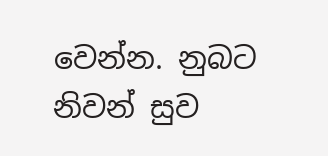වෙන්න. නුබට නිවන් සුව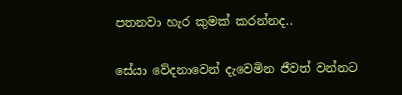පතනවා හැර කුමක් කරන්නද..

සේයා වේදනාවෙන් දැවෙමින ජීවත් වන්නට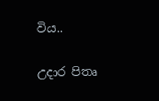විය..

උදාර පිතෘ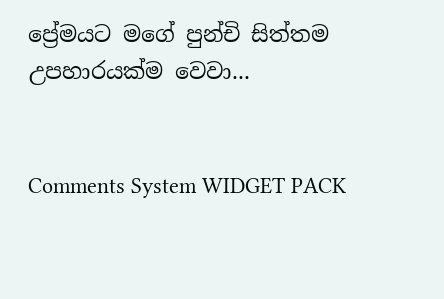ප්‍රේමයට මගේ පුන්චි සිත්තම උපහාරයක්ම වෙවා...


Comments System WIDGET PACK